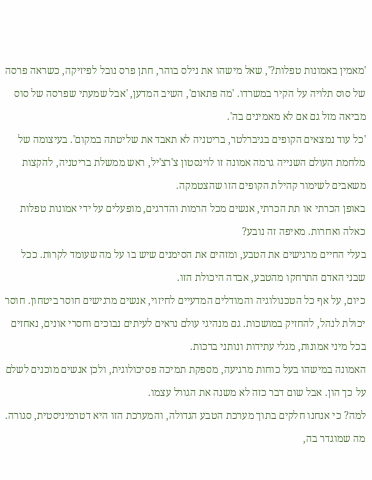'מאמין באמונות טפלות?', שאל מישהו את נילס בוהר, חתן פרס נובל לפיזיקה, כשראה פרסה של סוס תלויה על הקיר במשרדו. 'מה פתאום', השיב המדען, 'אבל שמעתי שפרסה של סוס מביאה מזל גם אם לא מאמינים בה'.
'כל עוד נמצאים הקופים בגיברלטר, בריטניה לא תאבד את שליטתה במקום'. בעיצומה של מלחמת העולם השנייה גרמה אמונה זו לוינסטון צ'רצ'יל, ראש ממשלת בריטניה, להקצות משאבים לשימור קהילת הקופים הזו שהצטמקה.
באופן הכרתי או תת הכרתי, אנשים מכל הרמות והדרגים, מופעלים על ידי אמונות טפלות כאלה ואחרות. מאיפה זה נובע?
בעלי החיים מרגישים את הטבע, ומזהים את הסימנים שיש בו על מה שעומד לקרות. ככל שבני האדם התרחקו מהטבע, אבדה היכולת הזו.
כיום, על אף כל הטכנולוגיה והמודלים המדעיים לחיזוי, אנשים מרגישים חוסר ביטחון. חוסר יכולת לנהל, להחזיק במושכות. גם מנהיגי עולם נראים לעיתים נבוכים וחסרי אונים, נאחזים בכל מיני אמונות, מגלי עתידות ונותני ברכות.
האמונה במישהו בעל כוחות מרגיעה, מספקת תמיכה פסיכולוגית, ולכן אנשים מוכנים לשלם על כך הון. אבל שום דבר כזה לא משנה את הגורל עצמו.
למה? כי אנחנו חלקים בתוך מערכת הטבע הגדולה, והמערכת הזו היא דטרמיניסטית, סגורה. מה שמוגדר בה,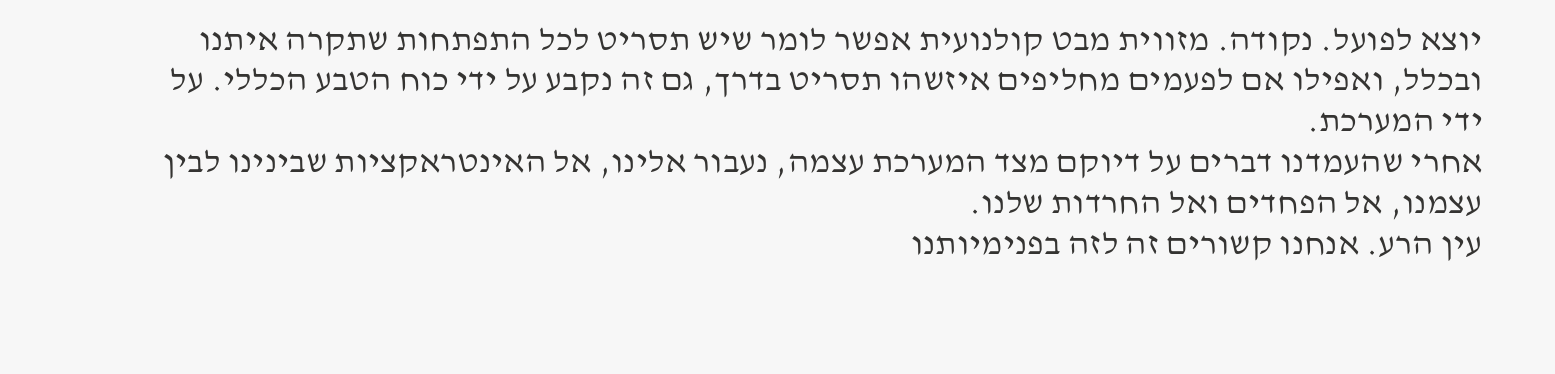יוצא לפועל. נקודה. מזווית מבט קולנועית אפשר לומר שיש תסריט לכל התפתחות שתקרה איתנו ובכלל, ואפילו אם לפעמים מחליפים איזשהו תסריט בדרך, גם זה נקבע על ידי כוח הטבע הכללי. על ידי המערכת.
אחרי שהעמדנו דברים על דיוקם מצד המערכת עצמה, נעבור אלינו, אל האינטראקציות שבינינו לבין עצמנו, אל הפחדים ואל החרדות שלנו.
עין הרע. אנחנו קשורים זה לזה בפנימיותנו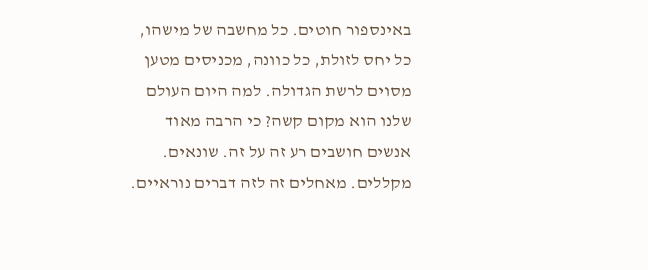באינספור חוטים. כל מחשבה של מישהו, כל יחס לזולת, כל כוונה, מכניסים מטען מסוים לרשת הגדולה. למה היום העולם שלנו הוא מקום קשה? כי הרבה מאוד אנשים חושבים רע זה על זה. שונאים. מקללים. מאחלים זה לזה דברים נוראיים.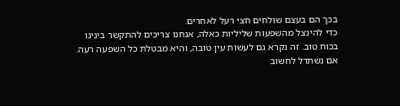בכך הם בעצם שולחים חצי רעל לאחרים.
כדי להינצל מהשפעות שליליות כאלה, אנחנו צריכים להתקשר בינינו בכוח טוב. זה נקרא גם לעשות עין טובה, והיא מבטלת כל השפעה רעה. אם נשתדל לחשוב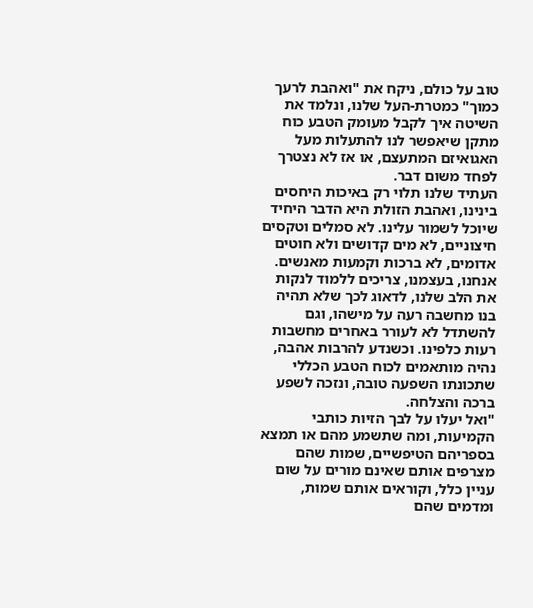טוב על כולם, ניקח את "ואהבת לרעך כמוך" כמטרת-העל שלנו, ונלמד את השיטה איך לקבל מעומק הטבע כוח מתקן שיאפשר לנו להתעלות מעל האגואיזם המתעצם, או אז לא נצטרך לפחד משום דבר.
העתיד שלנו תלוי רק באיכות היחסים בינינו, ואהבת הזולת היא הדבר היחיד שיוכל לשמור עלינו. לא סמלים וטקסים חיצוניים, לא מים קדושים ולא חוטים אדומים, לא ברכות וקמעות מאנשים. אנחנו, בעצמנו, צריכים ללמוד לנקות את הלב שלנו, לדאוג לכך שלא תהיה בנו מחשבה רעה על מישהו, וגם להשתדל לא לעורר באחרים מחשבות רעות כלפינו. וכשנדע להרבות אהבה, נהיה מותאמים לכוח הטבע הכללי שתכונתו השפעה טובה, ונזכה לשפע ברכה והצלחה.
"ואל יעלו על לבך הזיות כותבי הקמיעות, ומה שתשמע מהם או תמצא בספריהם הטיפשיים, שמות שהם מצרפים אותם שאינם מורים על שום עניין כלל, וקוראים אותם שמות, ומדמים שהם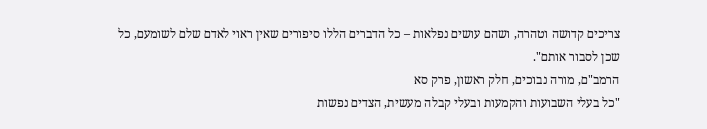צריכים קדושה וטהרה, ושהם עושים נפלאות – כל הדברים הללו סיפורים שאין ראוי לאדם שלם לשומעם, כל שכן לסבור אותם".
הרמב"ם, מורה נבוכים, חלק ראשון, פרק סא
"כל בעלי השבועות והקמעות ובעלי קבלה מעשית, הצדים נפשות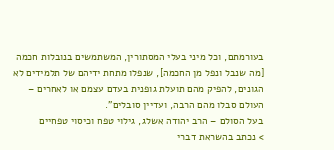בעורמתם, וכל מיני בעלי המסתורין, המשתמשים בנובלות חכמה [מה שנבל ונפל מן החכמה], שנפלו מתחת ידיהם של תלמידים לא הגונים, להפיק מהם תועלת גופנית בעדם עצמם או לאחרים – העולם סבלו מהם הרבה, ועדיין סובלים".
בעל הסולם – הרב יהודה אשלג, גילוי טפח וכיסוי טפחיים
> נכתב בהשראת דברי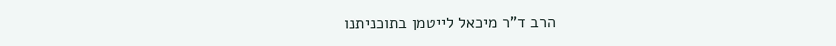הרב ד"ר מיכאל לייטמן בתוכניתנו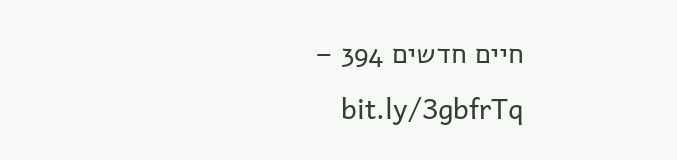חיים חדשים 394 – bit.ly/3gbfrTq